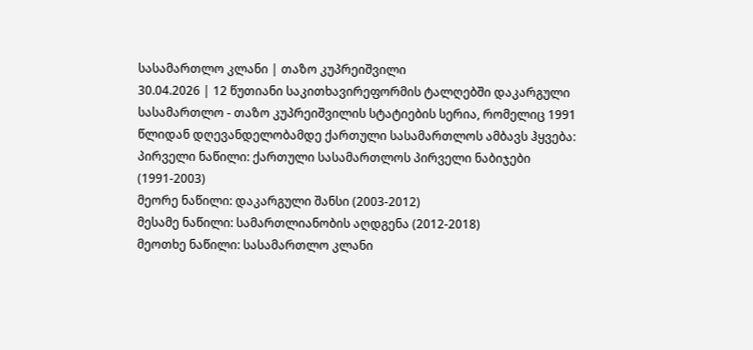სასამართლო კლანი | თაზო კუპრეიშვილი
30.04.2026 | 12 წუთიანი საკითხავირეფორმის ტალღებში დაკარგული სასამართლო - თაზო კუპრეიშვილის სტატიების სერია, რომელიც 1991 წლიდან დღევანდელობამდე ქართული სასამართლოს ამბავს ჰყვება:
პირველი ნაწილი: ქართული სასამართლოს პირველი ნაბიჯები (1991-2003)
მეორე ნაწილი: დაკარგული შანსი (2003-2012)
მესამე ნაწილი: სამართლიანობის აღდგენა (2012-2018)
მეოთხე ნაწილი: სასამართლო კლანი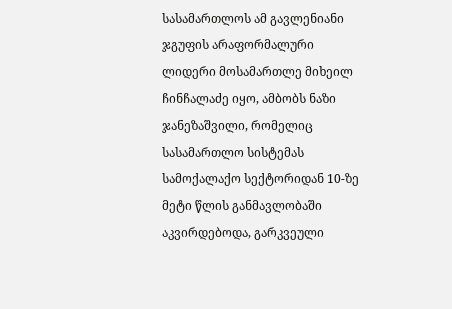სასამართლოს ამ გავლენიანი ჯგუფის არაფორმალური ლიდერი მოსამართლე მიხეილ ჩინჩალაძე იყო, ამბობს ნაზი ჯანეზაშვილი, რომელიც სასამართლო სისტემას სამოქალაქო სექტორიდან 10-ზე მეტი წლის განმავლობაში აკვირდებოდა, გარკვეული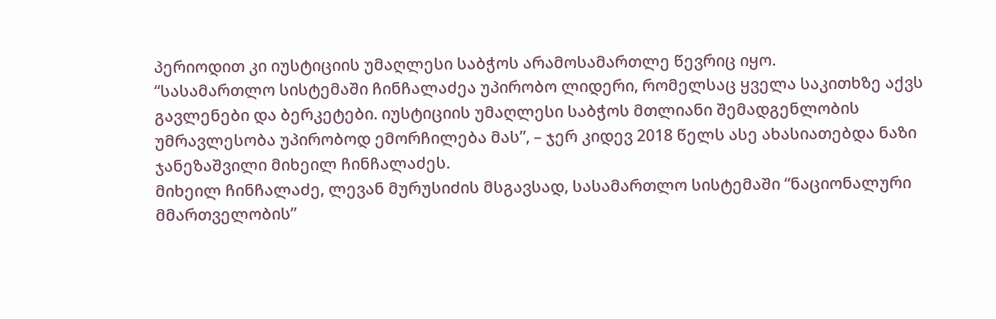პერიოდით კი იუსტიციის უმაღლესი საბჭოს არამოსამართლე წევრიც იყო.
“სასამართლო სისტემაში ჩინჩალაძეა უპირობო ლიდერი, რომელსაც ყველა საკითხზე აქვს გავლენები და ბერკეტები. იუსტიციის უმაღლესი საბჭოს მთლიანი შემადგენლობის უმრავლესობა უპირობოდ ემორჩილება მას”, – ჯერ კიდევ 2018 წელს ასე ახასიათებდა ნაზი ჯანეზაშვილი მიხეილ ჩინჩალაძეს.
მიხეილ ჩინჩალაძე, ლევან მურუსიძის მსგავსად, სასამართლო სისტემაში “ნაციონალური მმართველობის”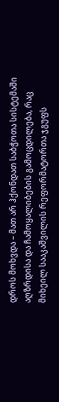დროს მოხვდა – მათ არ ჰქონდათ საბჭოთა სისტემაში აღზრდისა და ჩამოყალიბების გამოცდილება, რაც მიხეილ სააკაშვილის რეფორმატორთა ჯგუფს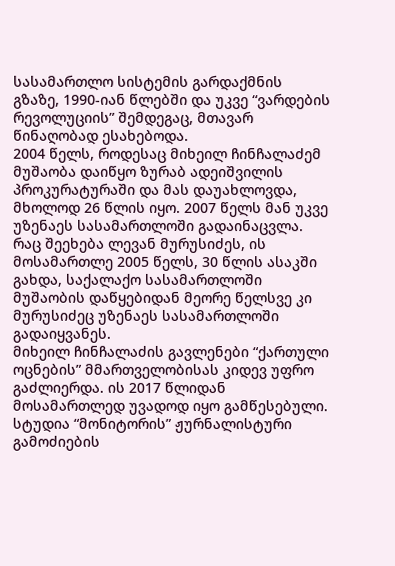სასამართლო სისტემის გარდაქმნის გზაზე, 1990-იან წლებში და უკვე “ვარდების რევოლუციის” შემდეგაც, მთავარ წინაღობად ესახებოდა.
2004 წელს, როდესაც მიხეილ ჩინჩალაძემ მუშაობა დაიწყო ზურაბ ადეიშვილის პროკურატურაში და მას დაუახლოვდა, მხოლოდ 26 წლის იყო. 2007 წელს მან უკვე უზენაეს სასამართლოში გადაინაცვლა. რაც შეეხება ლევან მურუსიძეს, ის მოსამართლე 2005 წელს, 30 წლის ასაკში გახდა, საქალაქო სასამართლოში მუშაობის დაწყებიდან მეორე წელსვე კი მურუსიძეც უზენაეს სასამართლოში გადაიყვანეს.
მიხეილ ჩინჩალაძის გავლენები “ქართული ოცნების” მმართველობისას კიდევ უფრო გაძლიერდა. ის 2017 წლიდან მოსამართლედ უვადოდ იყო გამწესებული. სტუდია “მონიტორის” ჟურნალისტური გამოძიების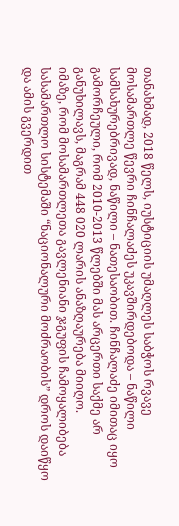თანახმად, 2018 წელს, იუსტიციის უმაღლეს საბჭოს რვავე მოსამართლე წევრი ჩინჩალაძეს უკავშირდებოდა – ნაწილი სამსახურებრივად, ნაწილი – ნათესაობით. ჩინჩალაძე იმითაც იყო გამორჩეული, რომ 2010-2013 წლებში მას არცერთი საქმე არ განუხილავს, მაგრამ 448 020 ლარის ანაზღაურება მიიღო.
იმაზე, რომ მოსამართლეთა გავლენიანი ჯგუფის ჩამოყალიბება სასამართლო სისტემაში “ნაციონალური მოძრაობის” დროს დაიწყო და ამის გვერდით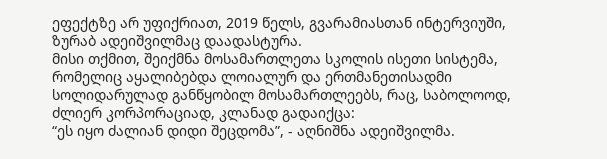ეფექტზე არ უფიქრიათ, 2019 წელს, გვარამიასთან ინტერვიუში, ზურაბ ადეიშვილმაც დაადასტურა.
მისი თქმით, შეიქმნა მოსამართლეთა სკოლის ისეთი სისტემა, რომელიც აყალიბებდა ლოიალურ და ერთმანეთისადმი სოლიდარულად განწყობილ მოსამართლეებს, რაც, საბოლოოდ, ძლიერ კორპორაციად, კლანად გადაიქცა:
“ეს იყო ძალიან დიდი შეცდომა”, - აღნიშნა ადეიშვილმა.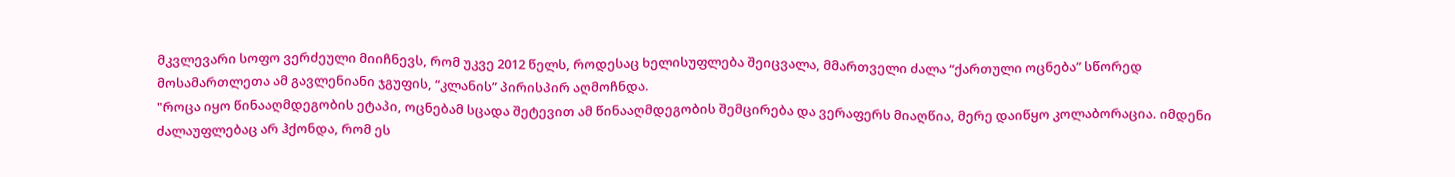მკვლევარი სოფო ვერძეული მიიჩნევს, რომ უკვე 2012 წელს, როდესაც ხელისუფლება შეიცვალა, მმართველი ძალა “ქართული ოცნება” სწორედ მოსამართლეთა ამ გავლენიანი ჯგუფის, “კლანის” პირისპირ აღმოჩნდა.
"როცა იყო წინააღმდეგობის ეტაპი, ოცნებამ სცადა შეტევით ამ წინააღმდეგობის შემცირება და ვერაფერს მიაღწია, მერე დაიწყო კოლაბორაცია. იმდენი ძალაუფლებაც არ ჰქონდა, რომ ეს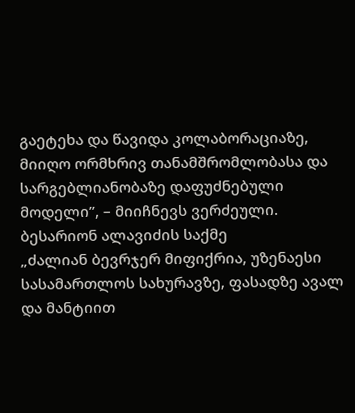გაეტეხა და წავიდა კოლაბორაციაზე, მიიღო ორმხრივ თანამშრომლობასა და სარგებლიანობაზე დაფუძნებული მოდელი”, – მიიჩნევს ვერძეული.
ბესარიონ ალავიძის საქმე
„ძალიან ბევრჯერ მიფიქრია, უზენაესი სასამართლოს სახურავზე, ფასადზე ავალ და მანტიით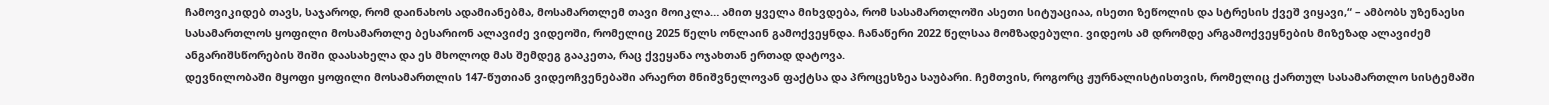ჩამოვიკიდებ თავს, საჯაროდ, რომ დაინახოს ადამიანებმა, მოსამართლემ თავი მოიკლა… ამით ყველა მიხვდება, რომ სასამართლოში ასეთი სიტუაციაა, ისეთი ზეწოლის და სტრესის ქვეშ ვიყავი,“ – ამბობს უზენაესი სასამართლოს ყოფილი მოსამართლე ბესარიონ ალავიძე ვიდეოში, რომელიც 2025 წელს ონლაინ გამოქვეყნდა. ჩანაწერი 2022 წელსაა მომზადებული. ვიდეოს ამ დრომდე არგამოქვეყნების მიზეზად ალავიძემ ანგარიშსწორების შიში დაასახელა და ეს მხოლოდ მას შემდეგ გააკეთა, რაც ქვეყანა ოჯახთან ერთად დატოვა.
დევნილობაში მყოფი ყოფილი მოსამართლის 147-წუთიან ვიდეოჩვენებაში არაერთ მნიშვნელოვან ფაქტსა და პროცესზეა საუბარი. ჩემთვის, როგორც ჟურნალისტისთვის, რომელიც ქართულ სასამართლო სისტემაში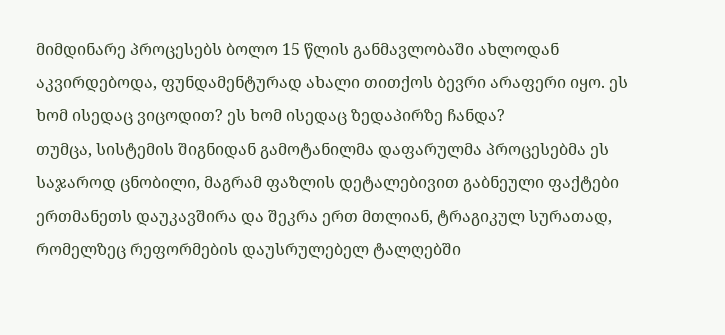მიმდინარე პროცესებს ბოლო 15 წლის განმავლობაში ახლოდან აკვირდებოდა, ფუნდამენტურად ახალი თითქოს ბევრი არაფერი იყო. ეს ხომ ისედაც ვიცოდით? ეს ხომ ისედაც ზედაპირზე ჩანდა?
თუმცა, სისტემის შიგნიდან გამოტანილმა დაფარულმა პროცესებმა ეს საჯაროდ ცნობილი, მაგრამ ფაზლის დეტალებივით გაბნეული ფაქტები ერთმანეთს დაუკავშირა და შეკრა ერთ მთლიან, ტრაგიკულ სურათად, რომელზეც რეფორმების დაუსრულებელ ტალღებში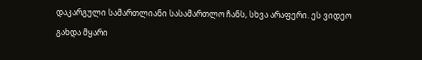დაკარგული სამართლიანი სასამართლო ჩანს, სხვა არაფერი. ეს ვიდეო გახდა მყარი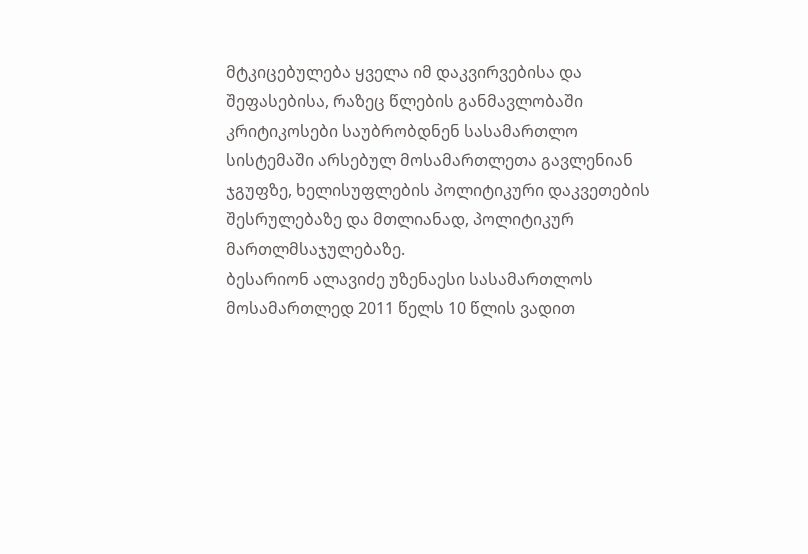მტკიცებულება ყველა იმ დაკვირვებისა და შეფასებისა, რაზეც წლების განმავლობაში კრიტიკოსები საუბრობდნენ სასამართლო სისტემაში არსებულ მოსამართლეთა გავლენიან ჯგუფზე, ხელისუფლების პოლიტიკური დაკვეთების შესრულებაზე და მთლიანად, პოლიტიკურ მართლმსაჯულებაზე.
ბესარიონ ალავიძე უზენაესი სასამართლოს მოსამართლედ 2011 წელს 10 წლის ვადით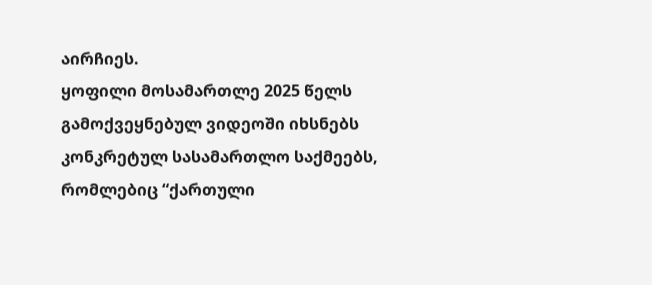აირჩიეს.
ყოფილი მოსამართლე 2025 წელს გამოქვეყნებულ ვიდეოში იხსნებს კონკრეტულ სასამართლო საქმეებს, რომლებიც “ქართული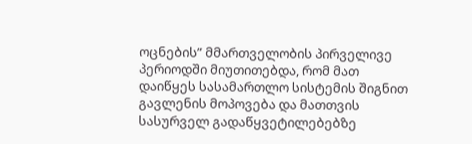ოცნების” მმართველობის პირველივე პერიოდში მიუთითებდა, რომ მათ დაიწყეს სასამართლო სისტემის შიგნით გავლენის მოპოვება და მათთვის სასურველ გადაწყვეტილებებზე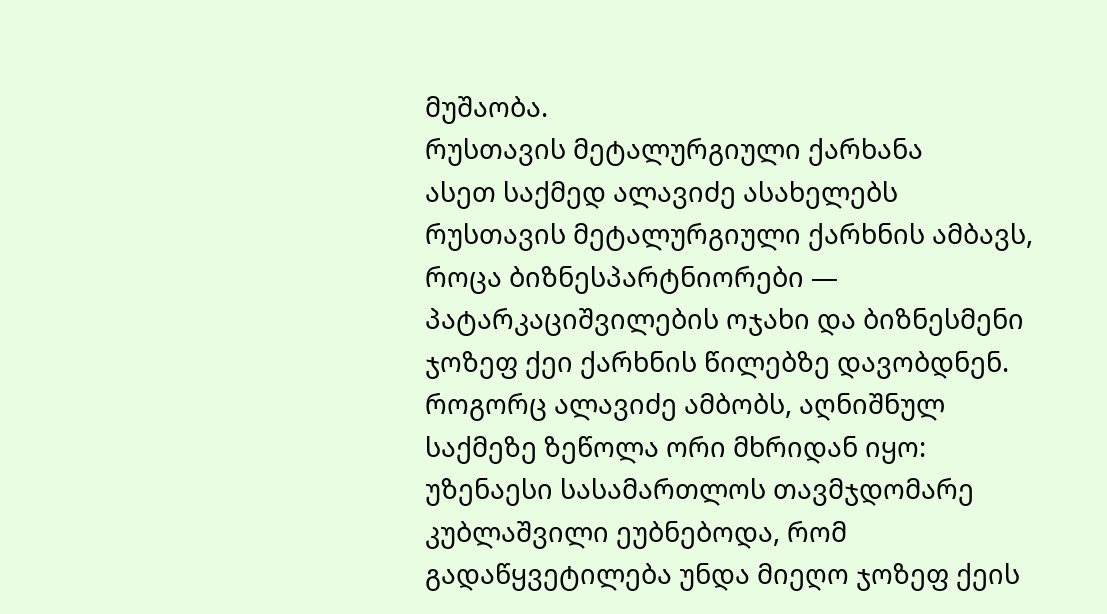მუშაობა.
რუსთავის მეტალურგიული ქარხანა
ასეთ საქმედ ალავიძე ასახელებს რუსთავის მეტალურგიული ქარხნის ამბავს, როცა ბიზნესპარტნიორები — პატარკაციშვილების ოჯახი და ბიზნესმენი ჯოზეფ ქეი ქარხნის წილებზე დავობდნენ.
როგორც ალავიძე ამბობს, აღნიშნულ საქმეზე ზეწოლა ორი მხრიდან იყო: უზენაესი სასამართლოს თავმჯდომარე კუბლაშვილი ეუბნებოდა, რომ გადაწყვეტილება უნდა მიეღო ჯოზეფ ქეის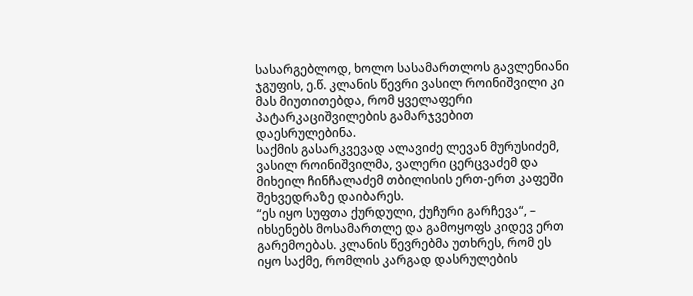სასარგებლოდ, ხოლო სასამართლოს გავლენიანი ჯგუფის, ე.წ. კლანის წევრი ვასილ როინიშვილი კი მას მიუთითებდა, რომ ყველაფერი პატარკაციშვილების გამარჯვებით დაესრულებინა.
საქმის გასარკვევად ალავიძე ლევან მურუსიძემ, ვასილ როინიშვილმა, ვალერი ცერცვაძემ და მიხეილ ჩინჩალაძემ თბილისის ერთ-ერთ კაფეში შეხვედრაზე დაიბარეს.
“ეს იყო სუფთა ქურდული, ქუჩური გარჩევა“, – იხსენებს მოსამართლე და გამოყოფს კიდევ ერთ გარემოებას. კლანის წევრებმა უთხრეს, რომ ეს იყო საქმე, რომლის კარგად დასრულების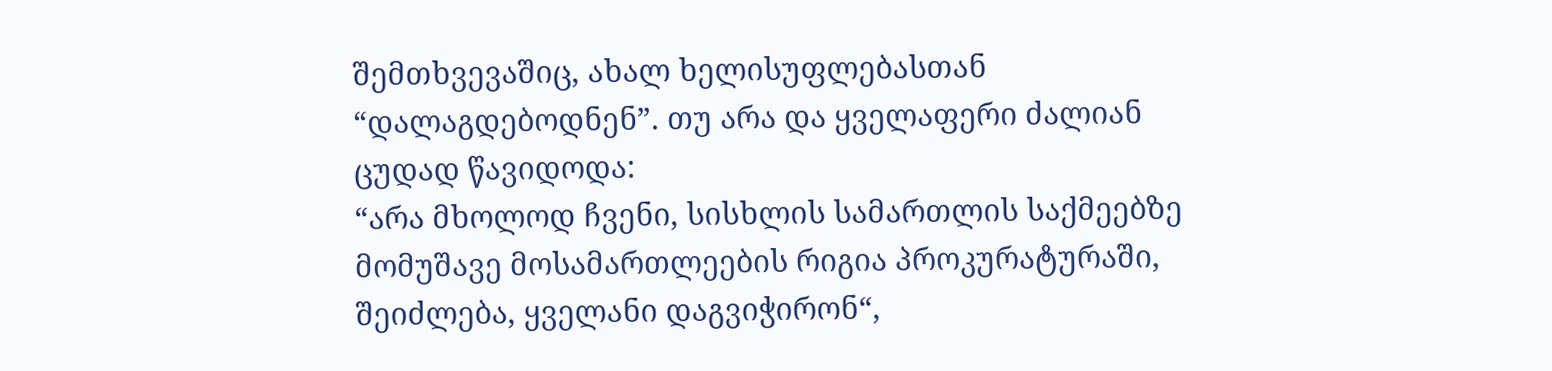შემთხვევაშიც, ახალ ხელისუფლებასთან “დალაგდებოდნენ”. თუ არა და ყველაფერი ძალიან ცუდად წავიდოდა:
“არა მხოლოდ ჩვენი, სისხლის სამართლის საქმეებზე მომუშავე მოსამართლეების რიგია პროკურატურაში, შეიძლება, ყველანი დაგვიჭირონ“,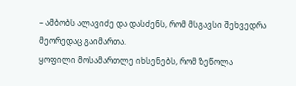– ამბობს ალავიძე და დასძენს, რომ მსგავსი შეხვედრა მეორედაც გაიმართა.
ყოფილი მოსამართლე იხსენებს, რომ ზეწოლა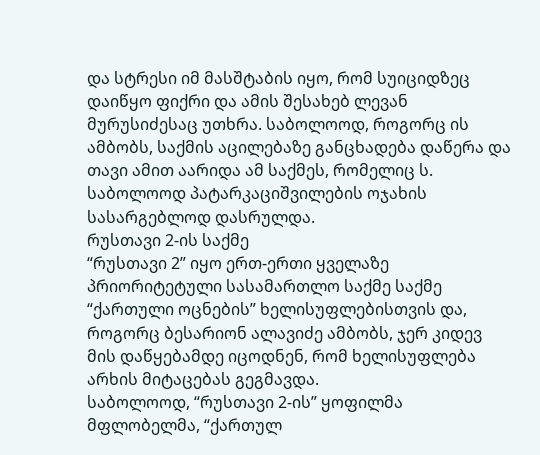და სტრესი იმ მასშტაბის იყო, რომ სუიციდზეც დაიწყო ფიქრი და ამის შესახებ ლევან მურუსიძესაც უთხრა. საბოლოოდ, როგორც ის ამბობს, საქმის აცილებაზე განცხადება დაწერა და თავი ამით აარიდა ამ საქმეს, რომელიც ს. საბოლოოდ პატარკაციშვილების ოჯახის სასარგებლოდ დასრულდა.
რუსთავი 2-ის საქმე
“რუსთავი 2” იყო ერთ-ერთი ყველაზე პრიორიტეტული სასამართლო საქმე საქმე “ქართული ოცნების” ხელისუფლებისთვის და, როგორც ბესარიონ ალავიძე ამბობს, ჯერ კიდევ მის დაწყებამდე იცოდნენ, რომ ხელისუფლება არხის მიტაცებას გეგმავდა.
საბოლოოდ, “რუსთავი 2-ის” ყოფილმა მფლობელმა, “ქართულ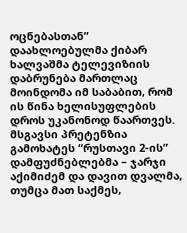ოცნებასთან” დაახლოებულმა ქიბარ ხალვაშმა ტელევიზიის დაბრუნება მართლაც მოინდომა იმ საბაბით, რომ ის წინა ხელისუფლების დროს უკანონოდ წაართვეს.
მსგავსი პრეტენზია გამოხატეს “რუსთავი 2-ის” დამფუძნებლებმა – ჯარჯი აქიმიძემ და დავით დვალმა, თუმცა მათ საქმეს,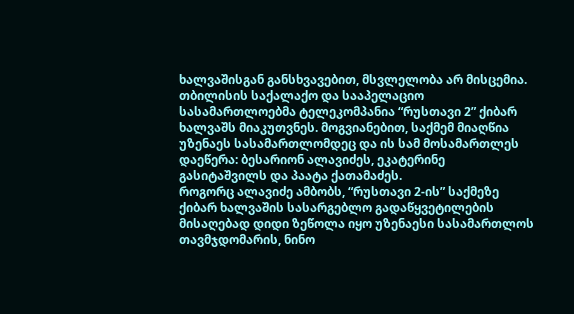ხალვაშისგან განსხვავებით, მსვლელობა არ მისცემია.
თბილისის საქალაქო და სააპელაციო სასამართლოებმა ტელეკომპანია “რუსთავი 2” ქიბარ ხალვაშს მიაკუთვნეს. მოგვიანებით, საქმემ მიაღწია უზენაეს სასამართლომდეც და ის სამ მოსამართლეს დაეწერა: ბესარიონ ალავიძეს, ეკატერინე გასიტაშვილს და პაატა ქათამაძეს.
როგორც ალავიძე ამბობს, “რუსთავი 2-ის” საქმეზე ქიბარ ხალვაშის სასარგებლო გადაწყვეტილების მისაღებად დიდი ზეწოლა იყო უზენაესი სასამართლოს თავმჯდომარის, ნინო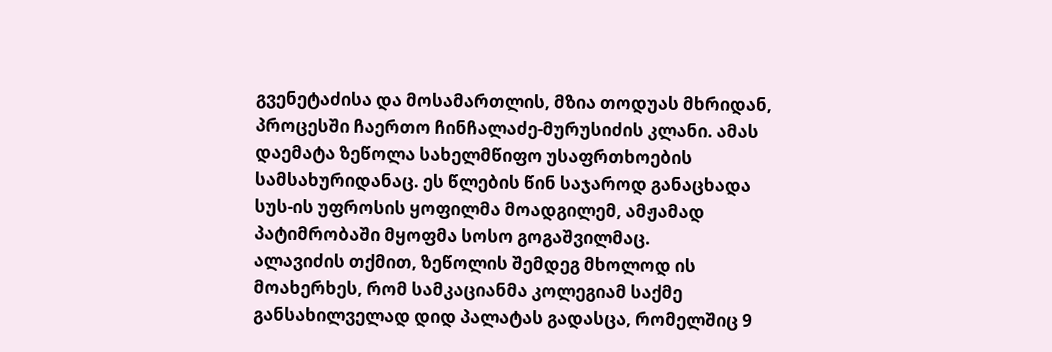გვენეტაძისა და მოსამართლის, მზია თოდუას მხრიდან, პროცესში ჩაერთო ჩინჩალაძე-მურუსიძის კლანი. ამას დაემატა ზეწოლა სახელმწიფო უსაფრთხოების სამსახურიდანაც. ეს წლების წინ საჯაროდ განაცხადა სუს-ის უფროსის ყოფილმა მოადგილემ, ამჟამად პატიმრობაში მყოფმა სოსო გოგაშვილმაც.
ალავიძის თქმით, ზეწოლის შემდეგ მხოლოდ ის მოახერხეს, რომ სამკაციანმა კოლეგიამ საქმე განსახილველად დიდ პალატას გადასცა, რომელშიც 9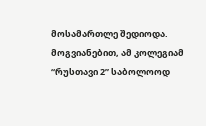მოსამართლე შედიოდა.
მოგვიანებით, ამ კოლეგიამ “რუსთავი 2” საბოლოოდ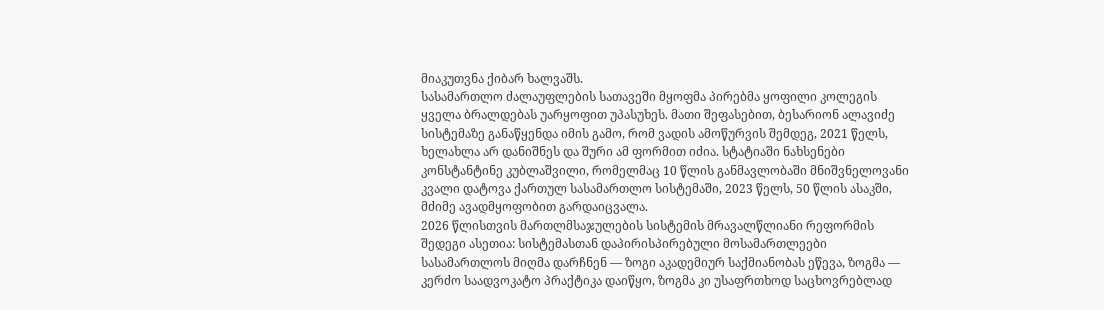მიაკუთვნა ქიბარ ხალვაშს.
სასამართლო ძალაუფლების სათავეში მყოფმა პირებმა ყოფილი კოლეგის ყველა ბრალდებას უარყოფით უპასუხეს. მათი შეფასებით, ბესარიონ ალავიძე სისტემაზე განაწყენდა იმის გამო, რომ ვადის ამოწურვის შემდეგ, 2021 წელს, ხელახლა არ დანიშნეს და შური ამ ფორმით იძია. სტატიაში ნახსენები კონსტანტინე კუბლაშვილი, რომელმაც 10 წლის განმავლობაში მნიშვნელოვანი კვალი დატოვა ქართულ სასამართლო სისტემაში, 2023 წელს, 50 წლის ასაკში, მძიმე ავადმყოფობით გარდაიცვალა.
2026 წლისთვის მართლმსაჯულების სისტემის მრავალწლიანი რეფორმის შედეგი ასეთია: სისტემასთან დაპირისპირებული მოსამართლეები სასამართლოს მიღმა დარჩნენ — ზოგი აკადემიურ საქმიანობას ეწევა, ზოგმა — კერძო საადვოკატო პრაქტიკა დაიწყო, ზოგმა კი უსაფრთხოდ საცხოვრებლად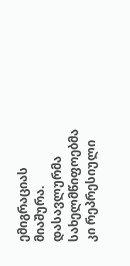ემიგრაციას მიაშურა.
დასავლურმა სახელმწიფოებმა კი რეპრესიული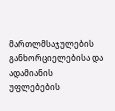მართლმსაჯულების განხორციელებისა და ადამიანის უფლებების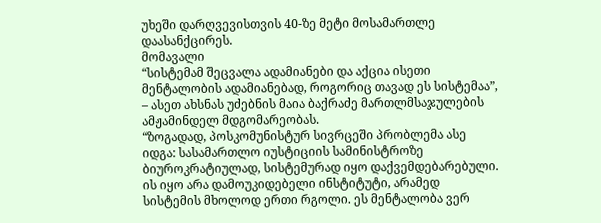უხეში დარღვევისთვის 40-ზე მეტი მოსამართლე დაასანქცირეს.
მომავალი
“სისტემამ შეცვალა ადამიანები და აქცია ისეთი მენტალობის ადამიანებად, როგორიც თავად ეს სისტემაა”, – ასეთ ახსნას უძებნის მაია ბაქრაძე მართლმსაჯულების ამჟამინდელ მდგომარეობას.
“ზოგადად, პოსკომუნისტურ სივრცეში პრობლემა ასე იდგა: სასამართლო იუსტიციის სამინისტროზე ბიუროკრატიულად, სისტემურად იყო დაქვემდებარებული. ის იყო არა დამოუკიდებელი ინსტიტუტი, არამედ სისტემის მხოლოდ ერთი რგოლი. ეს მენტალობა ვერ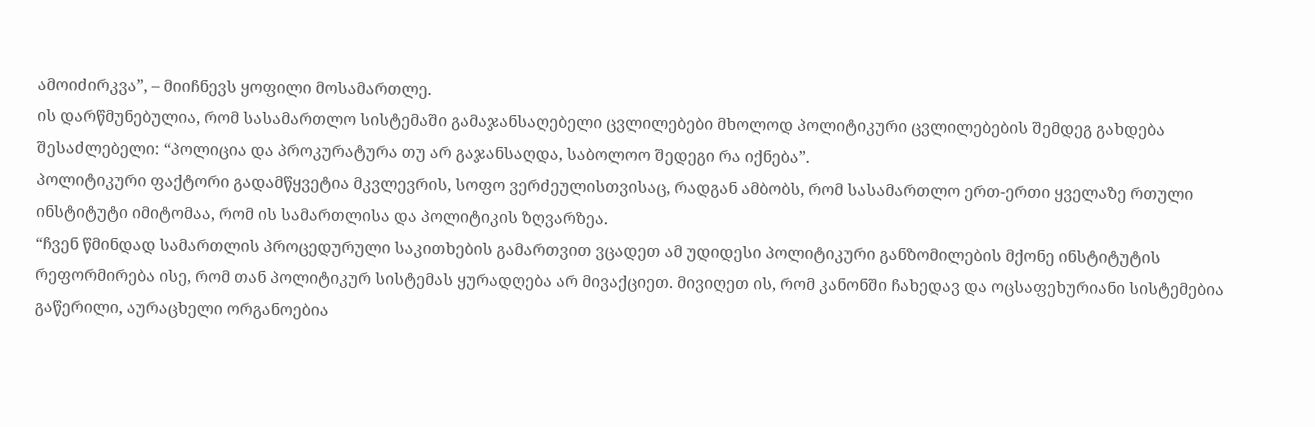ამოიძირკვა”, – მიიჩნევს ყოფილი მოსამართლე.
ის დარწმუნებულია, რომ სასამართლო სისტემაში გამაჯანსაღებელი ცვლილებები მხოლოდ პოლიტიკური ცვლილებების შემდეგ გახდება შესაძლებელი: “პოლიცია და პროკურატურა თუ არ გაჯანსაღდა, საბოლოო შედეგი რა იქნება”.
პოლიტიკური ფაქტორი გადამწყვეტია მკვლევრის, სოფო ვერძეულისთვისაც, რადგან ამბობს, რომ სასამართლო ერთ-ერთი ყველაზე რთული ინსტიტუტი იმიტომაა, რომ ის სამართლისა და პოლიტიკის ზღვარზეა.
“ჩვენ წმინდად სამართლის პროცედურული საკითხების გამართვით ვცადეთ ამ უდიდესი პოლიტიკური განზომილების მქონე ინსტიტუტის რეფორმირება ისე, რომ თან პოლიტიკურ სისტემას ყურადღება არ მივაქციეთ. მივიღეთ ის, რომ კანონში ჩახედავ და ოცსაფეხურიანი სისტემებია გაწერილი, აურაცხელი ორგანოებია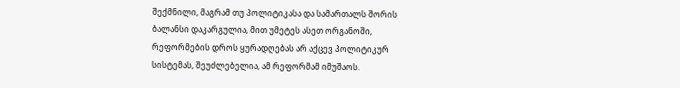შექმნილი, მაგრამ თუ პოლიტიკასა და სამართალს შორის ბალანსი დაკარგულია, მით უმეტეს ასეთ ორგანოში, რეფორმების დროს ყურადღებას არ აქცევ პოლიტიკურ სისტემას, შეუძლებელია, ამ რეფორმამ იმუშაოს.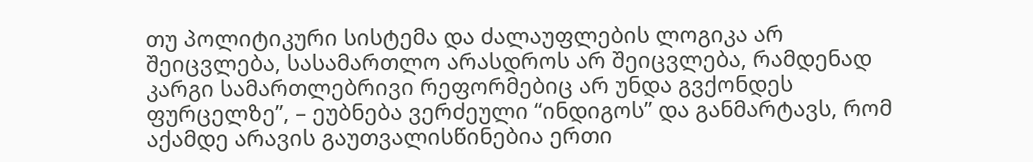თუ პოლიტიკური სისტემა და ძალაუფლების ლოგიკა არ შეიცვლება, სასამართლო არასდროს არ შეიცვლება, რამდენად კარგი სამართლებრივი რეფორმებიც არ უნდა გვქონდეს ფურცელზე”, – ეუბნება ვერძეული “ინდიგოს” და განმარტავს, რომ აქამდე არავის გაუთვალისწინებია ერთი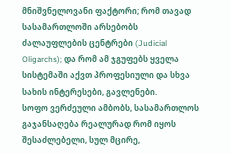მნიშვნელოვანი ფაქტორი; რომ თავად სასამართლოში არსებობს ძალაუფლების ცენტრები (Judicial Oligarchs); და რომ ამ ჯგუფებს ყველა სისტემაში აქვთ პროფესიული და სხვა სახის ინტერესები, გავლენები.
სოფო ვერძეული ამბობს, სასამართლოს გაჯანსაღება რეალურად რომ იყოს შესაძლებელი, სულ მცირე,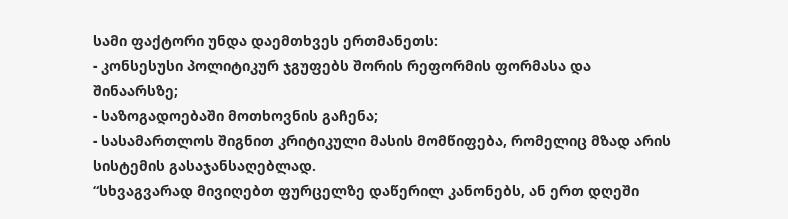სამი ფაქტორი უნდა დაემთხვეს ერთმანეთს:
- კონსესუსი პოლიტიკურ ჯგუფებს შორის რეფორმის ფორმასა და შინაარსზე;
- საზოგადოებაში მოთხოვნის გაჩენა;
- სასამართლოს შიგნით კრიტიკული მასის მომწიფება, რომელიც მზად არის სისტემის გასაჯანსაღებლად.
“სხვაგვარად მივიღებთ ფურცელზე დაწერილ კანონებს, ან ერთ დღეში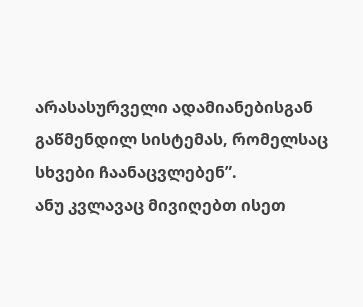არასასურველი ადამიანებისგან გაწმენდილ სისტემას, რომელსაც სხვები ჩაანაცვლებენ”.
ანუ კვლავაც მივიღებთ ისეთ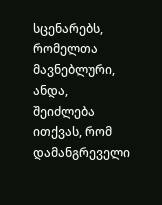სცენარებს, რომელთა მავნებლური, ანდა, შეიძლება ითქვას, რომ დამანგრეველი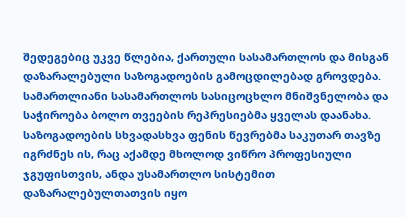შედეგებიც უკვე წლებია, ქართული სასამართლოს და მისგან დაზარალებული საზოგადოების გამოცდილებად გროვდება. სამართლიანი სასამართლოს სასიცოცხლო მნიშვნელობა და საჭიროება ბოლო თვეების რეპრესიებმა ყველას დაანახა. საზოგადოების სხვადასხვა ფენის წევრებმა საკუთარ თავზე იგრძნეს ის, რაც აქამდე მხოლოდ ვიწრო პროფესიული ჯგუფისთვის, ანდა უსამართლო სისტემით დაზარალებულთათვის იყო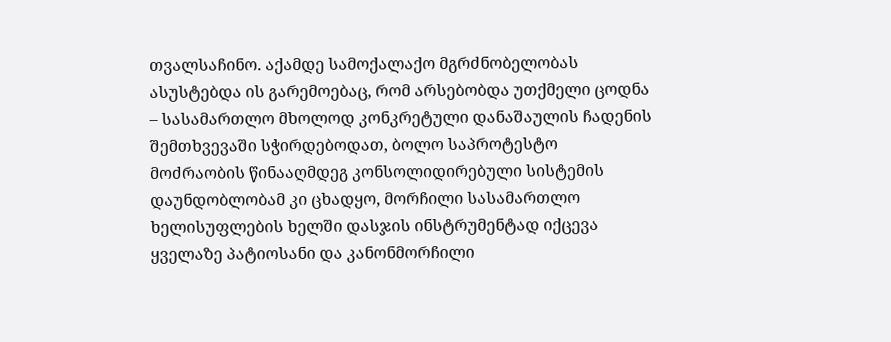თვალსაჩინო. აქამდე სამოქალაქო მგრძნობელობას ასუსტებდა ის გარემოებაც, რომ არსებობდა უთქმელი ცოდნა – სასამართლო მხოლოდ კონკრეტული დანაშაულის ჩადენის შემთხვევაში სჭირდებოდათ, ბოლო საპროტესტო მოძრაობის წინააღმდეგ კონსოლიდირებული სისტემის დაუნდობლობამ კი ცხადყო, მორჩილი სასამართლო ხელისუფლების ხელში დასჯის ინსტრუმენტად იქცევა ყველაზე პატიოსანი და კანონმორჩილი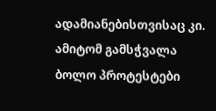ადამიანებისთვისაც კი. ამიტომ გამსჭვალა ბოლო პროტესტები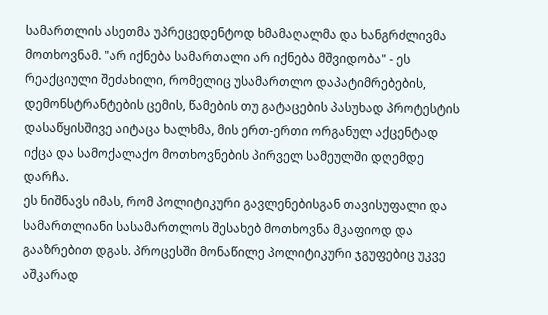სამართლის ასეთმა უპრეცედენტოდ ხმამაღალმა და ხანგრძლივმა მოთხოვნამ. "არ იქნება სამართალი არ იქნება მშვიდობა" - ეს რეაქციული შეძახილი, რომელიც უსამართლო დაპატიმრებების, დემონსტრანტების ცემის, წამების თუ გატაცების პასუხად პროტესტის დასაწყისშივე აიტაცა ხალხმა, მის ერთ-ერთი ორგანულ აქცენტად იქცა და სამოქალაქო მოთხოვნების პირველ სამეულში დღემდე დარჩა.
ეს ნიშნავს იმას, რომ პოლიტიკური გავლენებისგან თავისუფალი და სამართლიანი სასამართლოს შესახებ მოთხოვნა მკაფიოდ და გააზრებით დგას. პროცესში მონაწილე პოლიტიკური ჯგუფებიც უკვე აშკარად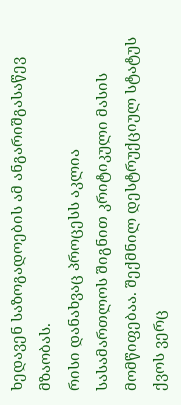ხედავენ საზოგადოების ამ ანგარიშგასაწევ მზაობას.
რისი დანახვაც პროცესს აკლია სასამართლოს შიგნით კრიტიკული მასის მომწიფებაა. შექმნილ დესტრუქციულ სტატუს ქვოს ვერც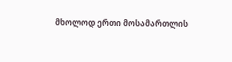მხოლოდ ერთი მოსამართლის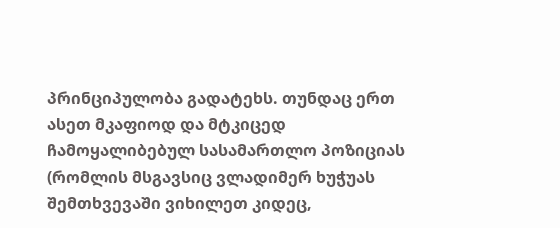პრინციპულობა გადატეხს. თუნდაც ერთ ასეთ მკაფიოდ და მტკიცედ ჩამოყალიბებულ სასამართლო პოზიციას (რომლის მსგავსიც ვლადიმერ ხუჭუას შემთხვევაში ვიხილეთ კიდეც,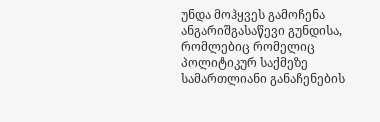უნდა მოჰყვეს გამოჩენა ანგარიშგასაწევი გუნდისა, რომლებიც რომელიც პოლიტიკურ საქმეზე სამართლიანი განაჩენების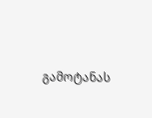გამოტანას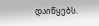დაიწყებს.